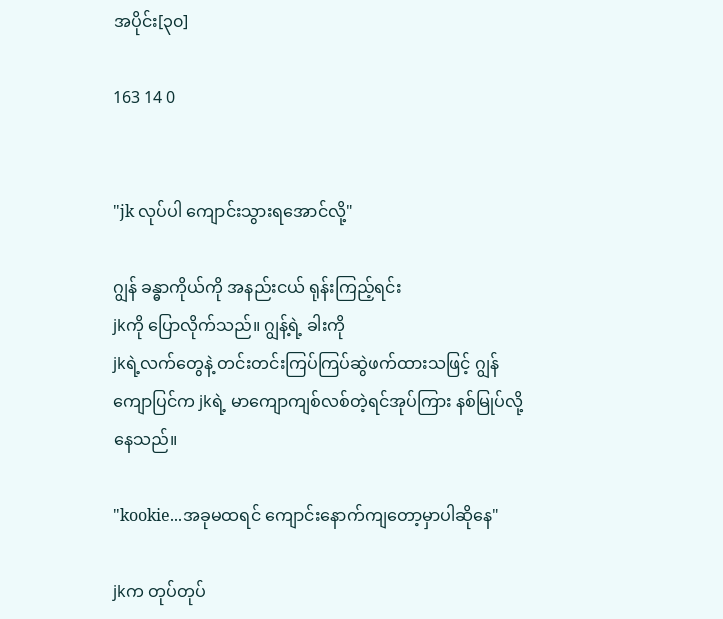အပိုင်း[၃၀]

163 14 0


"jk လုပ်ပါ ကျောင်းသွားရအောင်လို့"

ဂျွန် ခန္ဓာကိုယ်ကို အနည်းငယ် ရုန်းကြည့်ရင်း
jkကို ပြောလိုက်သည်။ ဂျွန့်ရဲ့ ခါးကို
jkရဲ့လက်တွေနဲ့ တင်းတင်းကြပ်ကြပ်ဆွဲဖက်ထားသဖြင့် ဂျွန်ကျောပြင်က jkရဲ့ မာကျောကျစ်လစ်တဲ့ရင်အုပ်ကြား နစ်မြုပ်လို့နေသည်။

"kookie...အခုမထရင် ကျောင်းနောက်ကျတော့မှာပါဆိုနေ"

jkက တုပ်တုပ်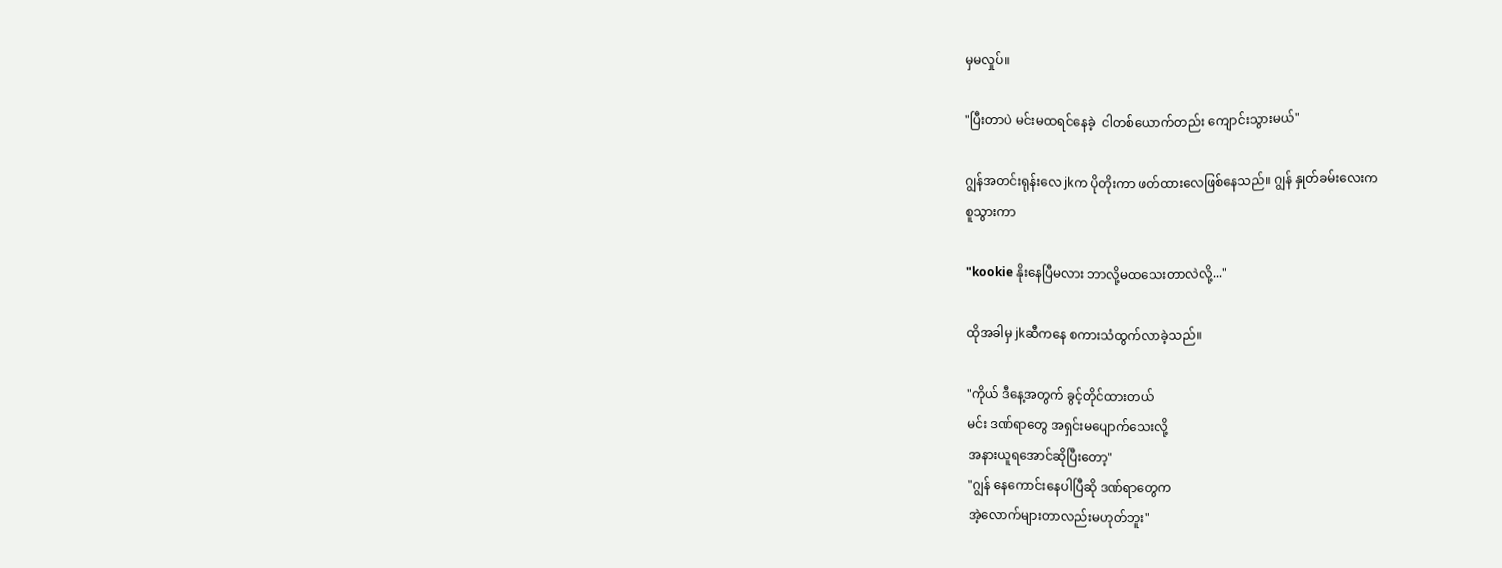မှမလှုပ်။

"ပြီးတာပဲ မင်းမထရင်နေခဲ့  ငါတစ်ယောက်တည်း ကျောင်းသွားမယ်"

ဂျွန်အတင်းရုန်းလေ jkက ပိုတိုးကာ ဖတ်ထားလေဖြစ်နေသည်။ ဂျွန် နှုတ်ခမ်းလေးက
စူသွားကာ

"kookie နိုးနေပြီမလား ဘာလို့မထသေးတာလဲလို့..."

ထိုအခါမှ jkဆီကနေ စကားသံထွက်လာခဲ့သည်။

"ကိုယ် ဒီနေ့အတွက် ခွင့်တိုင်ထားတယ်
မင်း ဒဏ်ရာတွေ အရှင်းမပျောက်သေးလို့
အနားယူရအောင်ဆိုပြီးတော့"
"ဂျွန် နေကောင်းနေပါပြီဆို ဒဏ်ရာတွေက
အဲ့လောက်များတာလည်းမဟုတ်ဘူး"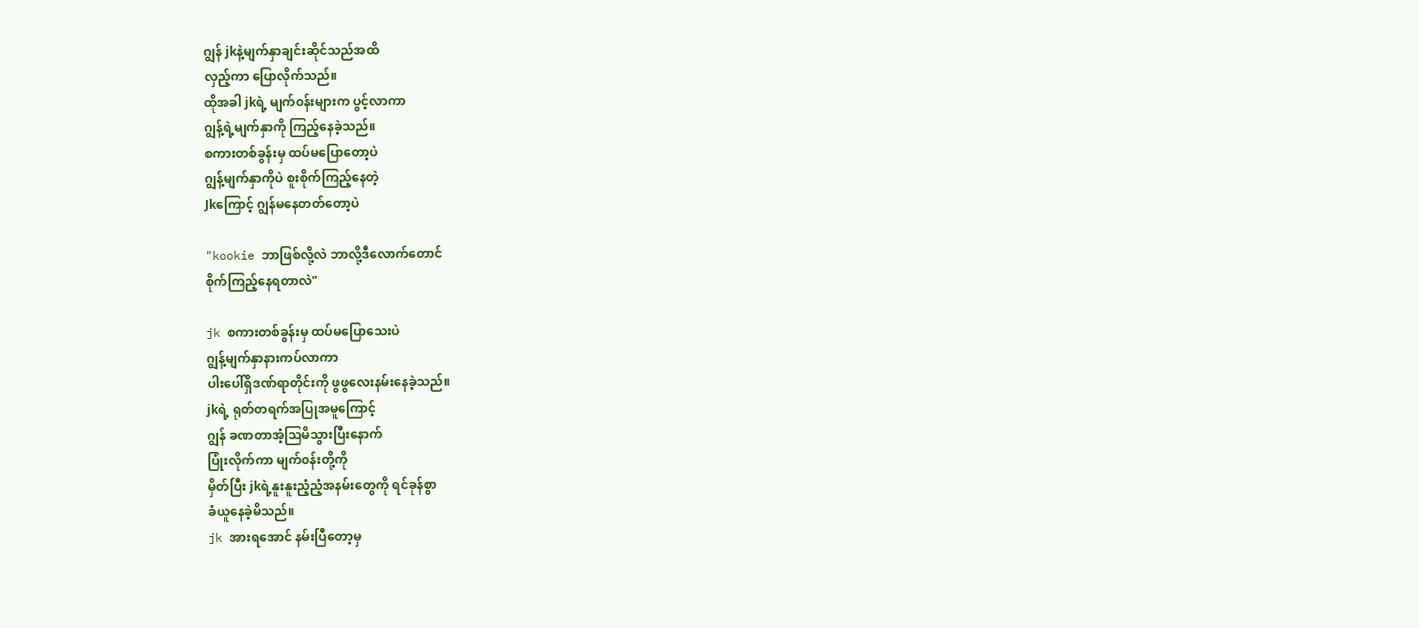ဂျွန် jkနဲ့မျက်နှာချင်းဆိုင်သည်အထိ
လှည့်ကာ ပြောလိုက်သည်။
ထိုအခါ jkရဲ့ မျက်၀န်းများက ပွင့်လာကာ
ဂျွန့်ရဲ့မျက်နှာကို ကြည့်နေခဲ့သည်။
စကားတစ်ခွန်းမှ ထပ်မပြောတော့ပဲ
ဂျွန့်မျက်နှာကိုပဲ စူးစိုက်ကြည့်နေတဲ့
Jkကြောင့် ဂျွန်မနေတတ်တော့ပဲ

"kookie ဘာဖြစ်လို့လဲ ဘာလို့ဒီလောက်တောင်
စိုက်ကြည့်နေရတာလဲ"

jk စကားတစ်ခွန်းမှ ထပ်မပြောသေးပဲ
ဂျွန့်မျက်နှာနားကပ်လာကာ
ပါးပေါ်ရှိဒဏ်ရာတိုင်းကို ဖွဖွလေးနမ်းနေခဲ့သည်။
jkရဲ့ ရုတ်တရက်အပြုအမူကြောင့်
ဂျွန် ခဏတာအံ့သြမိသွားပြီးနောက်
ပြုံးလိုက်ကာ မျက်၀န်းတို့ကို
မှိတ်ပြီး jkရဲ့နူးနူးညံ့ညံ့အနမ်းတွေကို ရင်ခုန်စွာ
ခံယူနေခဲ့မိသည်။
jk အားရအောင် နမ်းပြီတော့မှ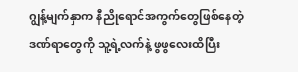ဂျွန့်မျက်နှာက နီညိုရောင်အကွက်တွေဖြစ်နေတဲ့
ဒဏ်ရာတွေကို သူ့ရဲ့လက်နဲ့ ဖွဖွလေးထိပြီး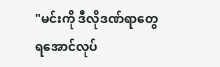"မင်းကို ဒီလိုဒဏ်ရာတွေ ရအောင်လုပ်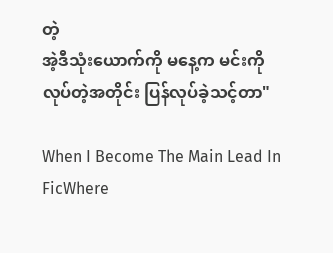တဲ့
အဲ့ဒီသုံးယောက်ကို မနေ့က မင်းကို
လုပ်တဲ့အတိုင်း ပြန်လုပ်ခဲ့သင့်တာ"

When I Become The Main Lead In FicWhere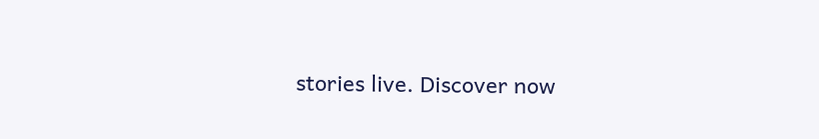stories live. Discover now